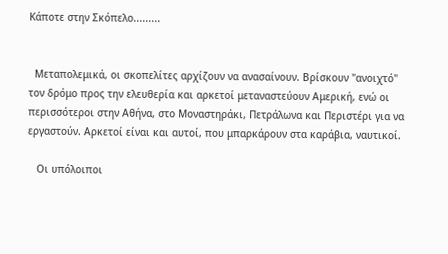Κάποτε στην Σκόπελο.........


  Μεταπολεμικά, οι σκοπελίτες αρχίζουν να ανασαίνουν. Βρίσκουν "ανοιχτό" τον δρόμο προς την ελευθερία και αρκετοί μεταναστεύουν Αμερική, ενώ οι περισσότεροι στην Αθήνα, στο Μοναστηράκι, Πετράλωνα και Περιστέρι για να εργαστούν. Αρκετοί είναι και αυτοί, που μπαρκάρουν στα καράβια, ναυτικοί.

   Οι υπόλοιποι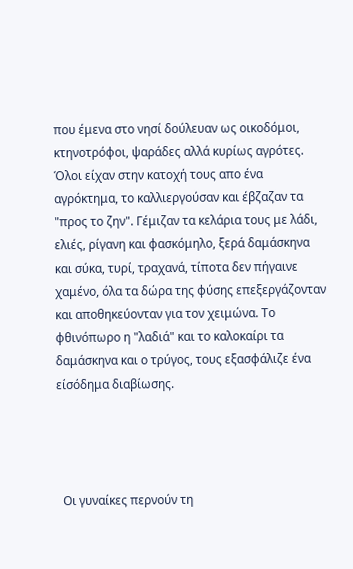που έμενα στο νησί δούλευαν ως οικοδόμοι, κτηνοτρόφοι, ψαράδες αλλά κυρίως αγρότες. Όλοι είχαν στην κατοχή τους απο ένα αγρόκτημα, το καλλιεργούσαν και έβζαζαν τα "προς το ζην". Γέμιζαν τα κελάρια τους με λάδι, ελιές, ρίγανη και φασκόμηλο, ξερά δαμάσκηνα και σύκα, τυρί, τραχανά, τίποτα δεν πήγαινε χαμένο, όλα τα δώρα της φύσης επεξεργάζονταν και αποθηκεύονταν για τον χειμώνα. Το φθινόπωρο η "λαδιά" και το καλοκαίρι τα δαμάσκηνα και ο τρύγος, τους εξασφάλιζε ένα είσόδημα διαβίωσης.




  Οι γυναίκες περνούν τη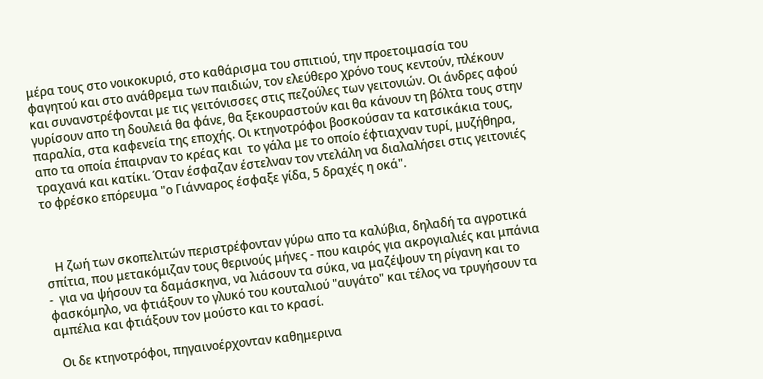μέρα τους στο νοικοκυριό, στο καθάρισμα του σπιτιού, την προετοιμασία του φαγητού και στο ανάθρεμα των παιδιών, τον ελεύθερο χρόνο τους κεντούν, πλέκουν και συνανστρέφονται με τις γειτόνισσες στις πεζούλες των γειτονιών. Οι άνδρες αφού γυρίσουν απο τη δουλειά θα φάνε, θα ξεκουραστούν και θα κάνουν τη βόλτα τους στην παραλία, στα καφενεία της εποχής. Οι κτηνοτρόφοι βοσκούσαν τα κατσικάκια τους, απο τα οποία έπαιρναν το κρέας και  το γάλα με το οποίο έφτιαχναν τυρί, μυζήθηρα, τραχανά και κατίκι. Όταν έσφαζαν έστελναν τον ντελάλη να διαλαλήσει στις γειτονιές το φρέσκο επόρευμα "ο Γιάνναρος έσφαξε γίδα, 5 δραχές η οκά".



   Η ζωή των σκοπελιτών περιστρέφονταν γύρω απο τα καλύβια, δηλαδή τα αγροτικά σπίτια, που μετακόμιζαν τους θερινούς μήνες - που καιρός για ακρογιαλιές και μπάνια -  για να ψήσουν τα δαμάσκηνα, να λιάσουν τα σύκα, να μαζέψουν τη ρίγανη και το φασκόμηλο, να φτιάξουν το γλυκό του κουταλιού "αυγάτο" και τέλος να τρυγήσουν τα αμπέλια και φτιάξουν τον μούστο και το κρασί.

  Οι δε κτηνοτρόφοι, πηγαινοέρχονταν καθημερινα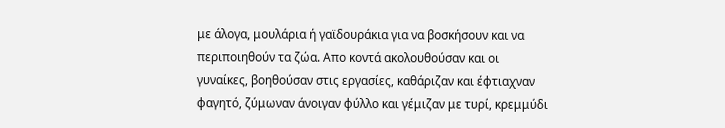με άλογα, μουλάρια ή γαϊδουράκια για να βοσκήσουν και να περιποιηθούν τα ζώα. Απο κοντά ακολουθούσαν και οι γυναίκες, βοηθούσαν στις εργασίες, καθάριζαν και έφτιαχναν φαγητό, ζύμωναν άνοιγαν φύλλο και γέμιζαν με τυρί, κρεμμύδι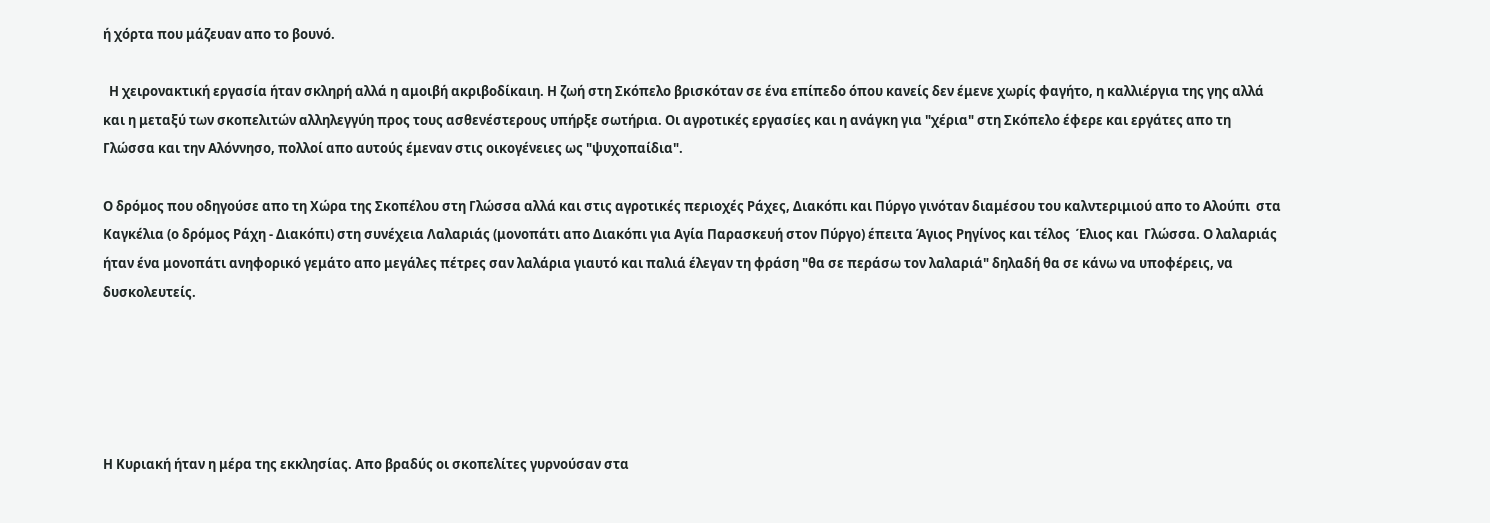ή χόρτα που μάζευαν απο το βουνό.

  Η χειρονακτική εργασία ήταν σκληρή αλλά η αμοιβή ακριβοδίκαιη. Η ζωή στη Σκόπελο βρισκόταν σε ένα επίπεδο όπου κανείς δεν έμενε χωρίς φαγήτο, η καλλιέργια της γης αλλά και η μεταξύ των σκοπελιτών αλληλεγγύη προς τους ασθενέστερους υπήρξε σωτήρια. Οι αγροτικές εργασίες και η ανάγκη για "χέρια" στη Σκόπελο έφερε και εργάτες απο τη Γλώσσα και την Αλόννησο, πολλοί απο αυτούς έμεναν στις οικογένειες ως "ψυχοπαίδια".

Ο δρόμος που οδηγούσε απο τη Χώρα της Σκοπέλου στη Γλώσσα αλλά και στις αγροτικές περιοχές Ράχες, Διακόπι και Πύργο γινόταν διαμέσου του καλντεριμιού απο το Αλούπι  στα Καγκέλια (ο δρόμος Ράχη - Διακόπι) στη συνέχεια Λαλαριάς (μονοπάτι απο Διακόπι για Αγία Παρασκευή στον Πύργο) έπειτα Άγιος Ρηγίνος και τέλος  Έλιος και  Γλώσσα. Ο λαλαριάς ήταν ένα μονοπάτι ανηφορικό γεμάτο απο μεγάλες πέτρες σαν λαλάρια γιαυτό και παλιά έλεγαν τη φράση "θα σε περάσω τον λαλαριά" δηλαδή θα σε κάνω να υποφέρεις, να δυσκολευτείς.





Η Κυριακή ήταν η μέρα της εκκλησίας. Απο βραδύς οι σκοπελίτες γυρνούσαν στα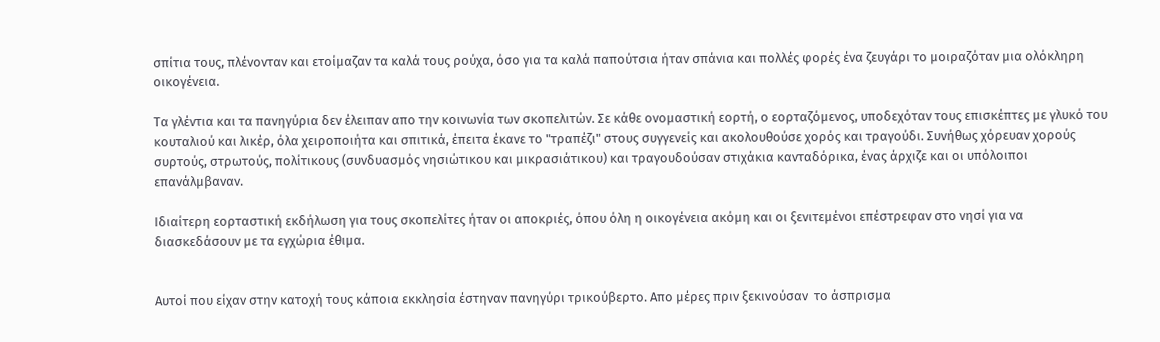σπίτια τους, πλένονταν και ετοίμαζαν τα καλά τους ρούχα, όσο για τα καλά παπούτσια ήταν σπάνια και πολλές φορές ένα ζευγάρι το μοιραζόταν μια ολόκληρη  οικογένεια.

Τα γλέντια και τα πανηγύρια δεν έλειπαν απο την κοινωνία των σκοπελιτών. Σε κάθε ονομαστική εορτή, ο εορταζόμενος, υποδεχόταν τους επισκέπτες με γλυκό του κουταλιού και λικέρ, όλα χειροποιήτα και σπιτικά, έπειτα έκανε το "τραπέζι" στους συγγενείς και ακολουθούσε χορός και τραγούδι. Συνήθως χόρευαν χορούς συρτούς, στρωτούς, πολίτικους (συνδυασμός νησιώτικου και μικρασιάτικου) και τραγουδούσαν στιχάκια κανταδόρικα, ένας άρχιζε και οι υπόλοιποι επανάλμβαναν.

Ιδιαίτερη εορταστική εκδήλωση για τους σκοπελίτες ήταν οι αποκριές, όπου όλη η οικογένεια ακόμη και οι ξενιτεμένοι επέστρεφαν στο νησί για να διασκεδάσουν με τα εγχώρια έθιμα.


Αυτοί που είχαν στην κατοχή τους κάποια εκκλησία έστηναν πανηγύρι τρικούβερτο. Απο μέρες πριν ξεκινούσαν  το άσπρισμα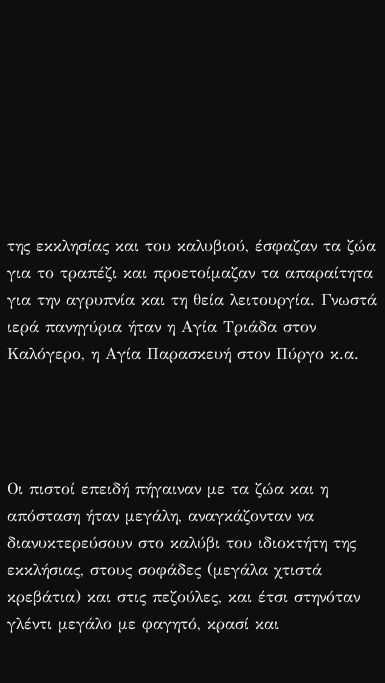της εκκλησίας και του καλυβιού, έσφαζαν τα ζώα για το τραπέζι και προετοίμαζαν τα απαραίτητα για την αγρυπνία και τη θεία λειτουργία. Γνωστά ιερά πανηγύρια ήταν η Αγία Τριάδα στον Καλόγερο, η Αγία Παρασκευή στον Πύργο κ.α.




Οι πιστοί επειδή πήγαιναν με τα ζώα και η απόσταση ήταν μεγάλη, αναγκάζονταν να διανυκτερεύσουν στο καλύβι του ιδιοκτήτη της εκκλήσιας, στους σοφάδες (μεγάλα χτιστά κρεβάτια) και στις πεζούλες, και έτσι στηνόταν γλέντι μεγάλο με φαγητό, κρασί και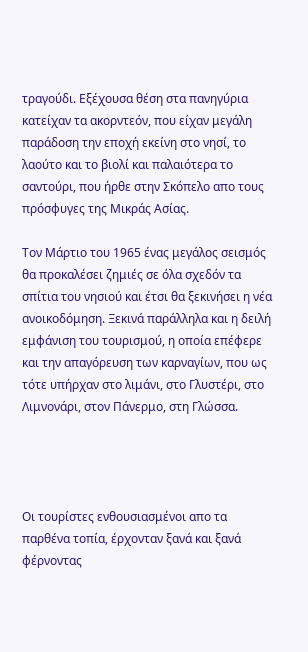τραγούδι. Εξέχουσα θέση στα πανηγύρια κατείχαν τα ακορντεόν, που είχαν μεγάλη παράδοση την εποχή εκείνη στο νησί, το λαούτο και το βιολί και παλαιότερα το σαντούρι, που ήρθε στην Σκόπελο απο τους πρόσφυγες της Μικράς Ασίας.

Τον Μάρτιο του 1965 ένας μεγάλος σεισμός θα προκαλέσει ζημιές σε όλα σχεδόν τα σπίτια του νησιού και έτσι θα ξεκινήσει η νέα ανοικοδόμηση. Ξεκινά παράλληλα και η δειλή εμφάνιση του τουρισμού, η οποία επέφερε και την απαγόρευση των καρναγίων, που ως τότε υπήρχαν στο λιμάνι, στο Γλυστέρι, στο Λιμνονάρι, στον Πάνερμο, στη Γλώσσα.




Οι τουρίστες ενθουσιασμένοι απο τα παρθένα τοπία, έρχονταν ξανά και ξανά φέρνοντας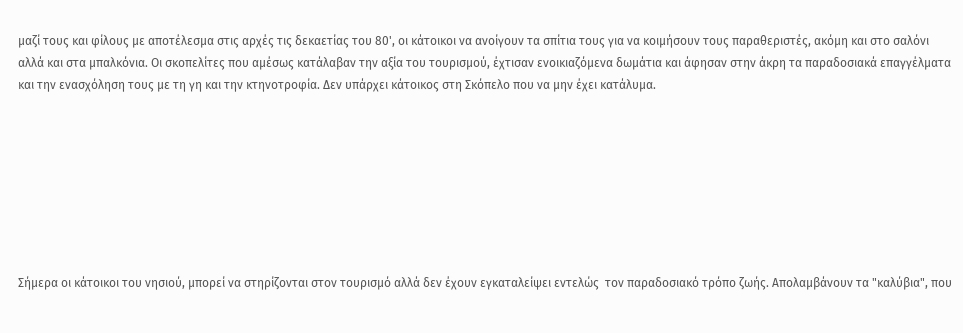μαζί τους και φίλους με αποτέλεσμα στις αρχές τις δεκαετίας του 80', οι κάτοικοι να ανοίγουν τα σπίτια τους για να κοιμήσουν τους παραθεριστές, ακόμη και στο σαλόνι αλλά και στα μπαλκόνια. Οι σκοπελίτες που αμέσως κατάλαβαν την αξία του τουρισμού, έχτισαν ενοικιαζόμενα δωμάτια και άφησαν στην άκρη τα παραδοσιακά επαγγέλματα και την ενασχόληση τους με τη γη και την κτηνοτροφία. Δεν υπάρχει κάτοικος στη Σκόπελο που να μην έχει κατάλυμα.








Σήμερα οι κάτοικοι του νησιού, μπορεί να στηρίζονται στον τουρισμό αλλά δεν έχουν εγκαταλείψει εντελώς  τον παραδοσιακό τρόπο ζωής. Απολαμβάνουν τα "καλύβια", που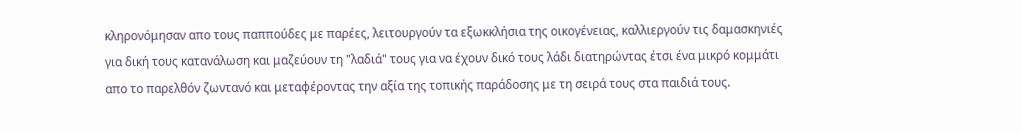κληρονόμησαν απο τους παππούδες με παρέες, λειτουργούν τα εξωκκλήσια της οικογένειας, καλλιεργούν τις δαμασκηνιές για δική τους κατανάλωση και μαζεύουν τη "λαδιά" τους για να έχουν δικό τους λάδι διατηρώντας έτσι ένα μικρό κομμάτι απο το παρελθόν ζωντανό και μεταφέροντας την αξία της τοπικής παράδοσης με τη σειρά τους στα παιδιά τους.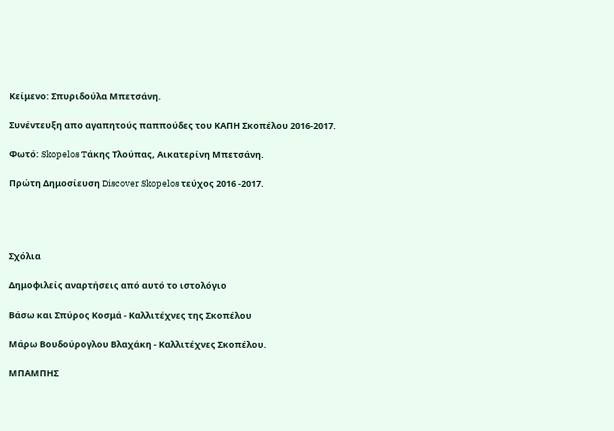Κείμενο: Σπυριδούλα Μπετσάνη.

Συνέντευξη απο αγαπητούς παππούδες του ΚΑΠΗ Σκοπέλου 2016-2017.

Φωτό: Skopelos Tάκης Τλούπας, Αικατερίνη Μπετσάνη.

Πρώτη Δημοσίευση Discover Skopelos τεύχος 2016 -2017.




Σχόλια

Δημοφιλείς αναρτήσεις από αυτό το ιστολόγιο

Βάσω και Σπύρος Κοσμά - Καλλιτέχνες της Σκοπέλου

Μάρω Βουδούρογλου Βλαχάκη - Καλλιτέχνες Σκοπέλου.

ΜΠΑΜΠΗΣ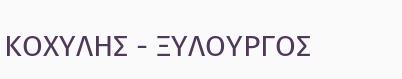ΚΟΧΥΛΗΣ - ΞΥΛΟΥΡΓΟΣ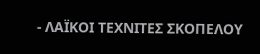- ΛΑΪΚΟΙ ΤΕΧΝΙΤΕΣ ΣΚΟΠΕΛΟΥ